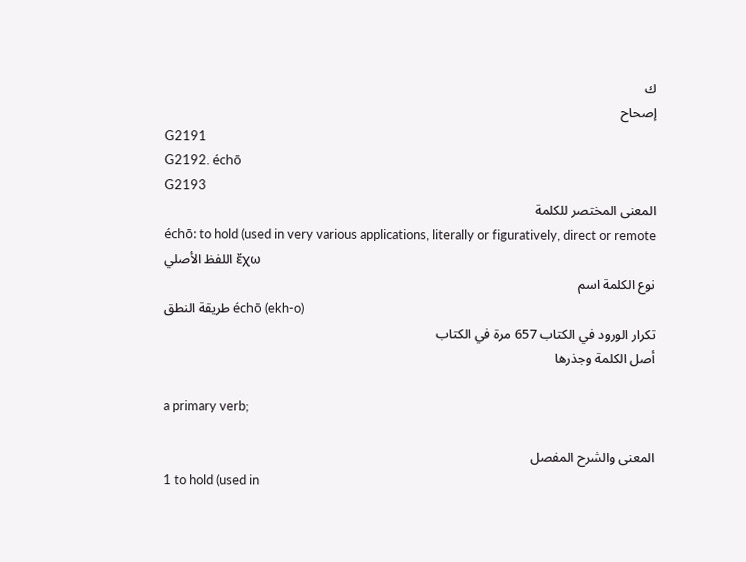ك
إصحاح
G2191
G2192. échō
G2193
المعنى المختصر للكلمة
échō: to hold (used in very various applications, literally or figuratively, direct or remote
اللفظ الأصلي ἔχω
نوع الكلمة اسم
طريقة النطق échō (ekh-o)
تكرار الورود في الكتاب 657 مرة في الكتاب
أصل الكلمة وجذرها

a primary verb;

المعنى والشرح المفصل
1 to hold (used in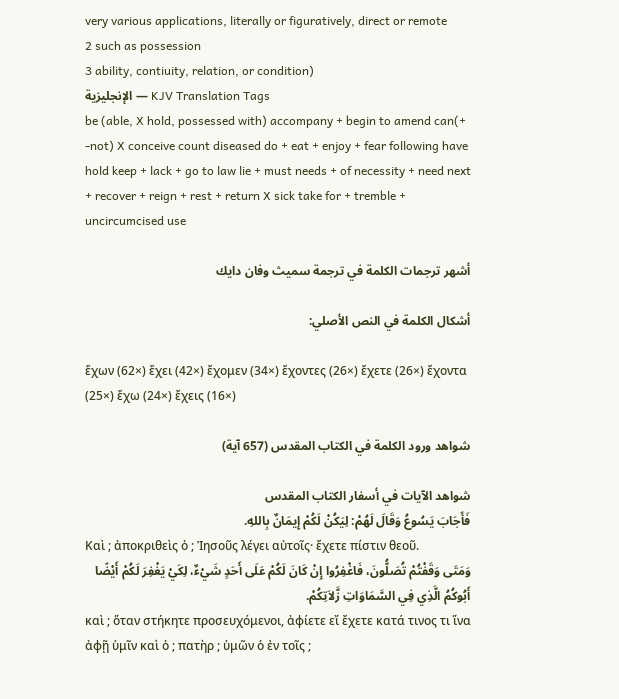very various applications, literally or figuratively, direct or remote
2 such as possession
3 ability, contiuity, relation, or condition)
الإنجليزية — KJV Translation Tags
be (able, X hold, possessed with) accompany + begin to amend can(+ -not) X conceive count diseased do + eat + enjoy + fear following have hold keep + lack + go to law lie + must needs + of necessity + need next + recover + reign + rest + return X sick take for + tremble + uncircumcised use

أشهر ترجمات الكلمة في ترجمة سميث وفان دايك

أشكال الكلمة في النص الأصلي:

ἔχων (62×) ἔχει (42×) ἔχομεν (34×) ἔχοντες (26×) ἔχετε (26×) ἔχοντα (25×) ἔχω (24×) ἔχεις (16×)

شواهد ورود الكلمة في الكتاب المقدس (657 آية)

شواهد الآيات في أسفار الكتاب المقدس
فَأَجَابَ يَسُوعُ وَقَالَ لَهُمْ: لِيَكُنْ لَكُمْ إِيمَانٌ بِاللهِ.
Καὶ ; ἀποκριθεὶς ὁ ; Ἰησοῦς λέγει αὐτοῖς· ἔχετε πίστιν θεοῦ.
وَمَتَى وَقَفْتُمْ تُصَلُّونَ، فَاغْفِرُوا إِنْ كَانَ لَكُمْ عَلَى أَحَدٍ شَيْءٌ، لِكَيْ يَغْفِرَ لَكُمْ أَيْضًا أَبُوكُمُ الَّذِي فِي السَّمَاوَاتِ زَّلاَتِكُمْ.
καὶ ; ὅταν στήκητε προσευχόμενοι, ἀφίετε εἴ ἔχετε κατά τινος τι ἵνα ἀφῇ ὑμῖν καὶ ὁ ; πατὴρ ; ὑμῶν ὁ ἐν τοῖς ;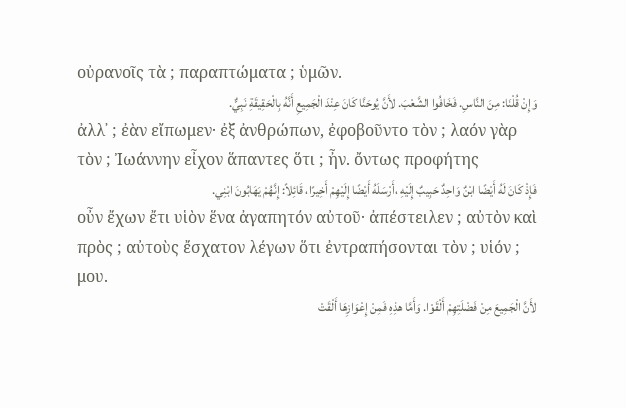οὐρανοῖς τὰ ; παραπτώματα ; ὑμῶν.
وَإِنْ قُلْنَا: مِنَ النَّاسِ. فَخَافُوا الشَّعْبَ. لأَنَّ يُوحَنَّا كَانَ عِنْدَ الْجَمِيعِ أَنَّهُ بِالْحَقِيقَةِ نَبِيٌّ.
ἀλλ᾽ ; ἐὰν εἴπωμεν· ἐξ ἀνθρώπων, ἐφοβοῦντο τὸν ; λαόν γὰρ τὸν ; Ἰωάννην εἶχον ἅπαντες ὅτι ; ἦν. ὄντως προφήτης
فَإِذْ كَانَ لَهُ أَيْضًا ابْنٌ وَاحِدٌ حَبِيبٌ إِلَيْهِ ،أَرْسَلَهُ أَيْضًا إِلَيْهِمْ أَخِيرًا، قَائِلاً: إِنَّهُمْ يَهَابُونَ ابْنِي.
οὖν ἔχων ἔτι υἱὸν ἕνα ἀγαπητόν αὐτοῦ· ἀπέστειλεν ; αὐτὸν καὶ πρὸς ; αὐτοὺς ἔσχατον λέγων ὅτι ἐντραπήσονται τὸν ; υἱόν ; μου.
لأَنَّ الْجَمِيعَ مِنْ فَضْلَتِهِمْ أَلْقَوْا. وَأَمَّا هذِهِ فَمِنْ إِعْوَازِهَا أَلْقَتْ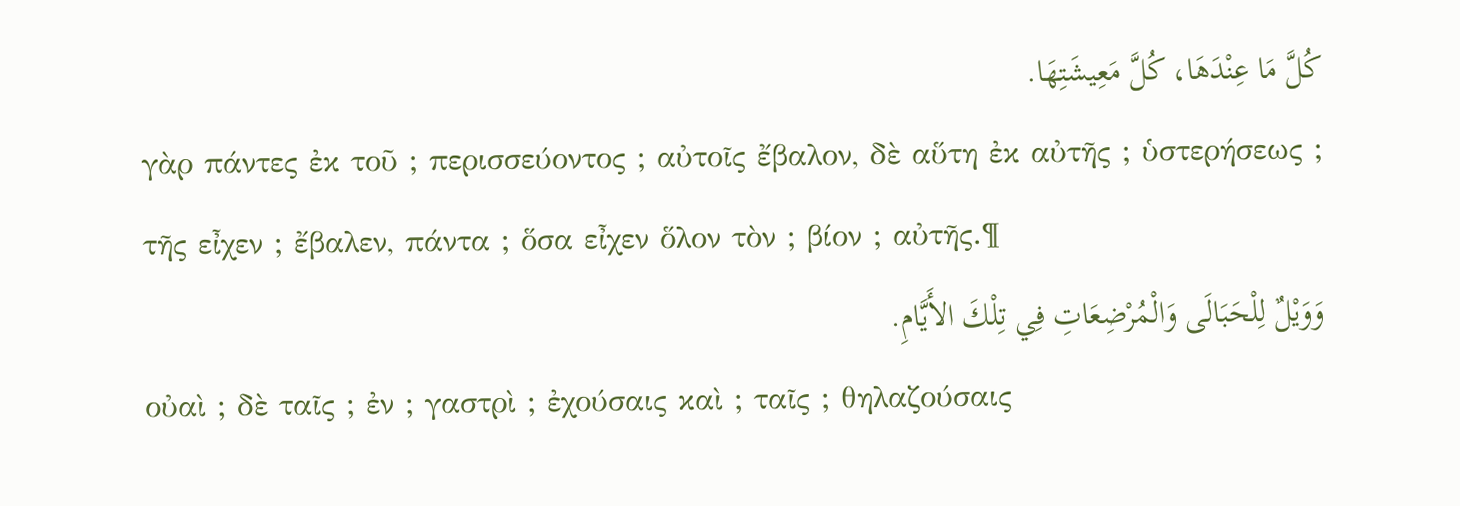كُلَّ مَا عِنْدَهَا، كُلَّ مَعِيشَتِهَا.
γὰρ πάντες ἐκ τοῦ ; περισσεύοντος ; αὐτοῖς ἔβαλον, δὲ αὕτη ἐκ αὐτῆς ; ὑστερήσεως ; τῆς εἶχεν ; ἔβαλεν, πάντα ; ὅσα εἶχεν ὅλον τὸν ; βίον ; αὐτῆς.¶
وَوَيْلٌ لِلْحَبَالَى وَالْمُرْضِعَاتِ فِي تِلْكَ الأَيَّامِ.
οὐαὶ ; δὲ ταῖς ; ἐν ; γαστρὶ ; ἐχούσαις καὶ ; ταῖς ; θηλαζούσαις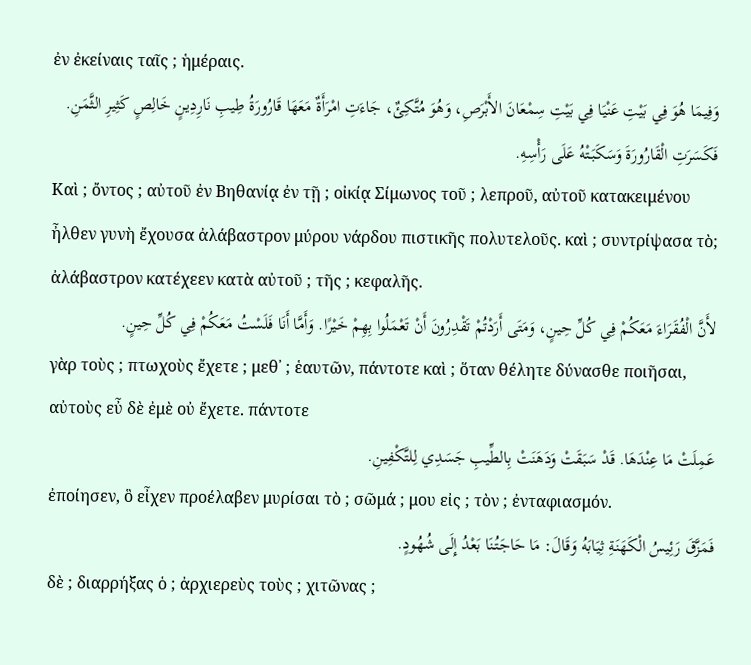ἐν ἐκείναις ταῖς ; ἡμέραις.
وَفِيمَا هُوَ فِي بَيْتِ عَنْيَا فِي بَيْتِ سِمْعَانَ الأَبْرَصِ، وَهُوَ مُتَّكِئٌ، جَاءَتِ امْرَأَةٌ مَعَهَا قَارُورَةُ طِيبِ نَارِدِينٍ خَالِصٍ كَثِيرِ الثَّمَنِ. فَكَسَرَتِ الْقَارُورَةَ وَسَكَبَتْهُ عَلَى رَأْسِهِ.
Καὶ ; ὄντος ; αὐτοῦ ἐν Βηθανίᾳ ἐν τῇ ; οἰκίᾳ Σίμωνος τοῦ ; λεπροῦ, αὐτοῦ κατακειμένου ἦλθεν γυνὴ ἔχουσα ἀλάβαστρον μύρου νάρδου πιστικῆς πολυτελοῦς. καὶ ; συντρίψασα τὸ; ἀλάβαστρον κατέχεεν κατὰ αὐτοῦ ; τῆς ; κεφαλῆς.
لأَنَّ الْفُقَرَاءَ مَعَكُمْ فِي كُلِّ حِينٍ، وَمَتَى أَرَدْتُمْ تَقْدِرُونَ أَنْ تَعْمَلُوا بِهِمْ خَيْرًا. وَأَمَّا أَنَا فَلَسْتُ مَعَكُمْ فِي كُلِّ حِينٍ.
γὰρ τοὺς ; πτωχοὺς ἔχετε ; μεθ᾽ ; ἑαυτῶν, πάντοτε καὶ ; ὅταν θέλητε δύνασθε ποιῆσαι, αὐτοὺς εὖ δὲ ἐμὲ οὐ ἔχετε. πάντοτε
عَمِلَتْ مَا عِنْدَهَا. قَدْ سَبَقَتْ وَدَهَنَتْ بِالطِّيبِ جَسَدِي لِلتَّكْفِينِ.
ἐποίησεν, ὃ εἶχεν προέλαβεν μυρίσαι τὸ ; σῶμά ; μου εἰς ; τὸν ; ἐνταφιασμόν.
فَمَزَّقَ رَئِيسُ الْكَهَنَةِ ثِيَابَهُ وَقَالَ: مَا حَاجَتُنَا بَعْدُ إِلَى شُهُودٍ.
δὲ ; διαρρήξας ὁ ; ἀρχιερεὺς τοὺς ; χιτῶνας ;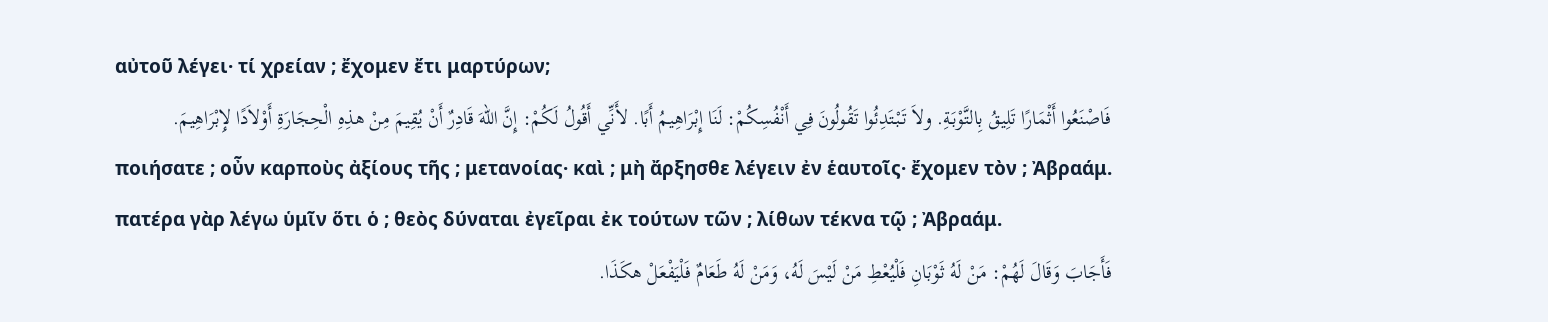αὐτοῦ λέγει· τί χρείαν ; ἔχομεν ἔτι μαρτύρων;
فَاصْنَعُوا أَثْمَارًا تَلِيقُ بِالتَّوْبَةِ. ولاَ تَبْتَدِئُوا تَقُولُونَ فِي أَنْفُسِكُمْ: لَنَا إِبْرَاهِيمُ أَبًا. لأَنِّي أَقُولُ لَكُمْ: إِنَّ اللهَ قَادِرٌ أَنْ يُقِيمَ مِنْ هذِهِ الْحِجَارَةِ أَوْلاَدًا لإِبْرَاهِيمَ.
ποιήσατε ; οὖν καρποὺς ἀξίους τῆς ; μετανοίας· καὶ ; μὴ ἄρξησθε λέγειν ἐν ἑαυτοῖς· ἔχομεν τὸν ; Ἀβραάμ. πατέρα γὰρ λέγω ὑμῖν ὅτι ὁ ; θεὸς δύναται ἐγεῖραι ἐκ τούτων τῶν ; λίθων τέκνα τῷ ; Ἀβραάμ.
فَأَجَابَ وَقَالَ لَهُمْ: مَنْ لَهُ ثَوْبَانِ فَلْيُعْطِ مَنْ لَيْسَ لَهُ، وَمَنْ لَهُ طَعَامٌ فَلْيَفْعَلْ هكَذَا.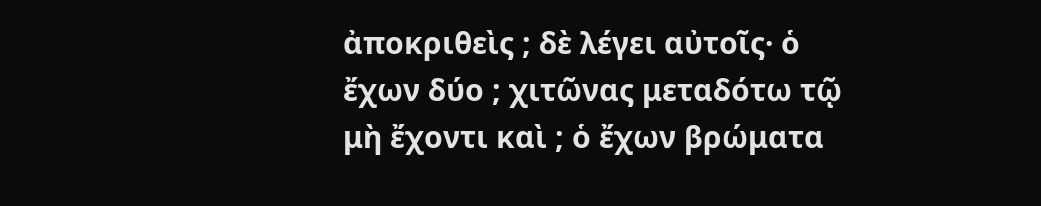ἀποκριθεὶς ; δὲ λέγει αὐτοῖς· ὁ ἔχων δύο ; χιτῶνας μεταδότω τῷ μὴ ἔχοντι καὶ ; ὁ ἔχων βρώματα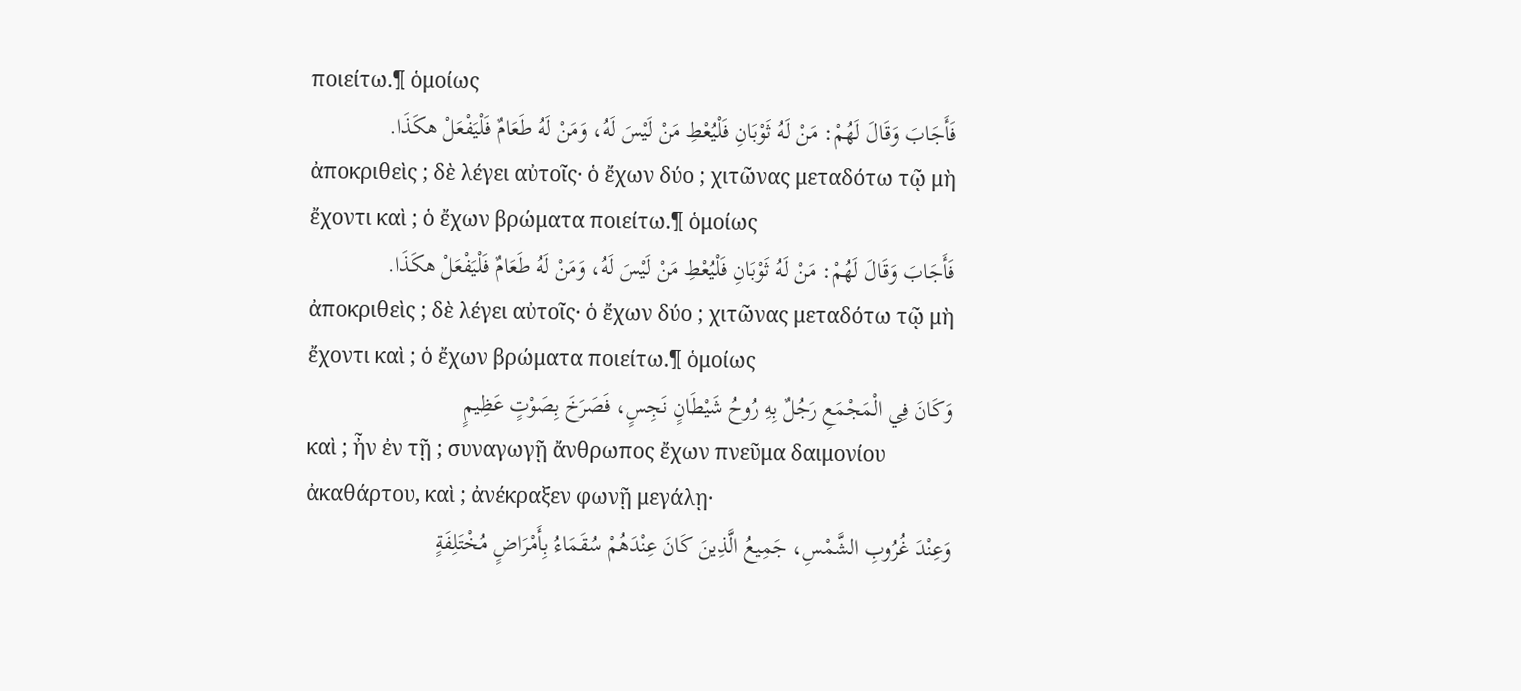ποιείτω.¶ ὁμοίως
فَأَجَابَ وَقَالَ لَهُمْ: مَنْ لَهُ ثَوْبَانِ فَلْيُعْطِ مَنْ لَيْسَ لَهُ، وَمَنْ لَهُ طَعَامٌ فَلْيَفْعَلْ هكَذَا.
ἀποκριθεὶς ; δὲ λέγει αὐτοῖς· ὁ ἔχων δύο ; χιτῶνας μεταδότω τῷ μὴ ἔχοντι καὶ ; ὁ ἔχων βρώματα ποιείτω.¶ ὁμοίως
فَأَجَابَ وَقَالَ لَهُمْ: مَنْ لَهُ ثَوْبَانِ فَلْيُعْطِ مَنْ لَيْسَ لَهُ، وَمَنْ لَهُ طَعَامٌ فَلْيَفْعَلْ هكَذَا.
ἀποκριθεὶς ; δὲ λέγει αὐτοῖς· ὁ ἔχων δύο ; χιτῶνας μεταδότω τῷ μὴ ἔχοντι καὶ ; ὁ ἔχων βρώματα ποιείτω.¶ ὁμοίως
وَكَانَ فِي الْمَجْمَعِ رَجُلٌ بِهِ رُوحُ شَيْطَانٍ نَجِسٍ، فَصَرَخَ بِصَوْتٍ عَظِيمٍ
καὶ ; ἦν ἐν τῇ ; συναγωγῇ ἄνθρωπος ἔχων πνεῦμα δαιμονίου ἀκαθάρτου, καὶ ; ἀνέκραξεν φωνῇ μεγάλῃ·
وَعِنْدَ غُرُوبِ الشَّمْسِ، جَمِيعُ الَّذِينَ كَانَ عِنْدَهُمْ سُقَمَاءُ بِأَمْرَاضٍ مُخْتَلِفَةٍ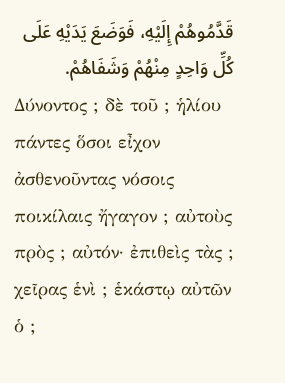قَدَّمُوهُمْ إِلَيْهِ، فَوَضَعَ يَدَيْهِ عَلَى كُلِّ وَاحِدٍ مِنْهُمْ وَشَفَاهُمْ.
Δύνοντος ; δὲ τοῦ ; ἡλίου πάντες ὅσοι εἶχον ἀσθενοῦντας νόσοις ποικίλαις ἤγαγον ; αὐτοὺς πρὸς ; αὐτόν· ἐπιθεὶς τὰς ; χεῖρας ἑνὶ ; ἑκάστῳ αὐτῶν ὁ ;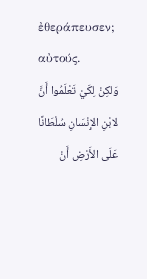ἐθεράπευσεν; αὐτούς.
وَلكِنْ لِكَيْ تَعْلَمُوا أَنَّ لابْنِ الإِنْسَانِ سُلْطَانًا عَلَى الأَرْضِ أَنْ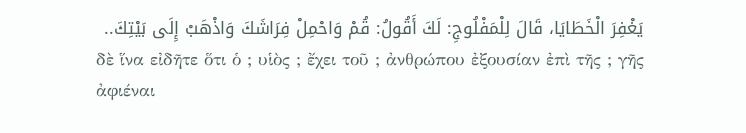يَغْفِرَ الْخَطَايَا، قَالَ لِلْمَفْلُوجِ: لَكَ أَقُولُ: قُمْ وَاحْمِلْ فِرَاشَكَ وَاذْهَبْ إِلَى بَيْتِكَ..
δὲ ἵνα εἰδῆτε ὅτι ὁ ; υἱὸς ; ἔχει τοῦ ; ἀνθρώπου ἐξουσίαν ἐπὶ τῆς ; γῆς ἀφιέναι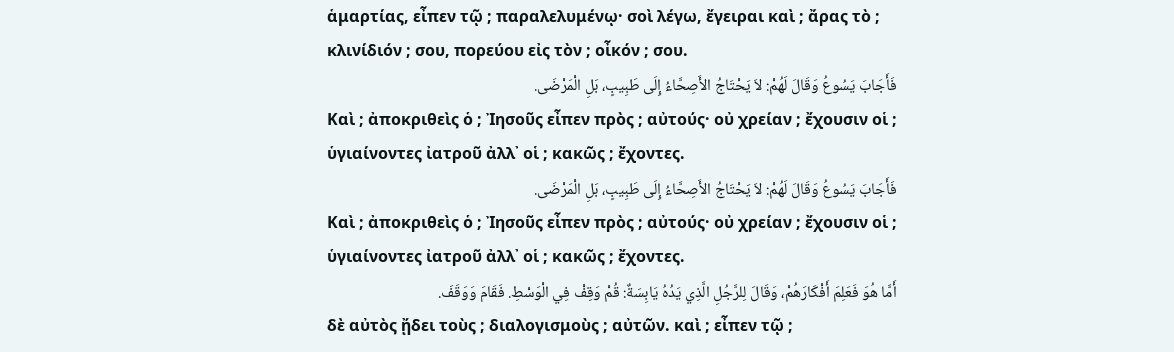ἁμαρτίας, εἶπεν τῷ ; παραλελυμένῳ· σοὶ λέγω, ἔγειραι καὶ ; ἄρας τὸ ; κλινίδιόν ; σου, πορεύου εἰς τὸν ; οἶκόν ; σου.
فَأَجَابَ يَسُوعُ وَقَالَ لَهُمْ: لاَ يَحْتَاجُ الأَصِحَّاءُ إِلَى طَبِيبٍ، بَلِ الْمَرْضَى.
Καὶ ; ἀποκριθεὶς ὁ ; Ἰησοῦς εἶπεν πρὸς ; αὐτούς· οὐ χρείαν ; ἔχουσιν οἱ ; ὑγιαίνοντες ἰατροῦ ἀλλ᾽ οἱ ; κακῶς ; ἔχοντες.
فَأَجَابَ يَسُوعُ وَقَالَ لَهُمْ: لاَ يَحْتَاجُ الأَصِحَّاءُ إِلَى طَبِيبٍ، بَلِ الْمَرْضَى.
Καὶ ; ἀποκριθεὶς ὁ ; Ἰησοῦς εἶπεν πρὸς ; αὐτούς· οὐ χρείαν ; ἔχουσιν οἱ ; ὑγιαίνοντες ἰατροῦ ἀλλ᾽ οἱ ; κακῶς ; ἔχοντες.
أَمَّا هُوَ فَعَلِمَ أَفْكَارَهُمْ، وَقَالَ لِلرَّجُلِ الَّذِي يَدُهُ يَابِسَةٌ: قُمْ وَقِفْ فِي الْوَسْطِ. فَقَامَ وَوَقَفَ.
δὲ αὐτὸς ᾔδει τοὺς ; διαλογισμοὺς ; αὐτῶν. καὶ ; εἶπεν τῷ ;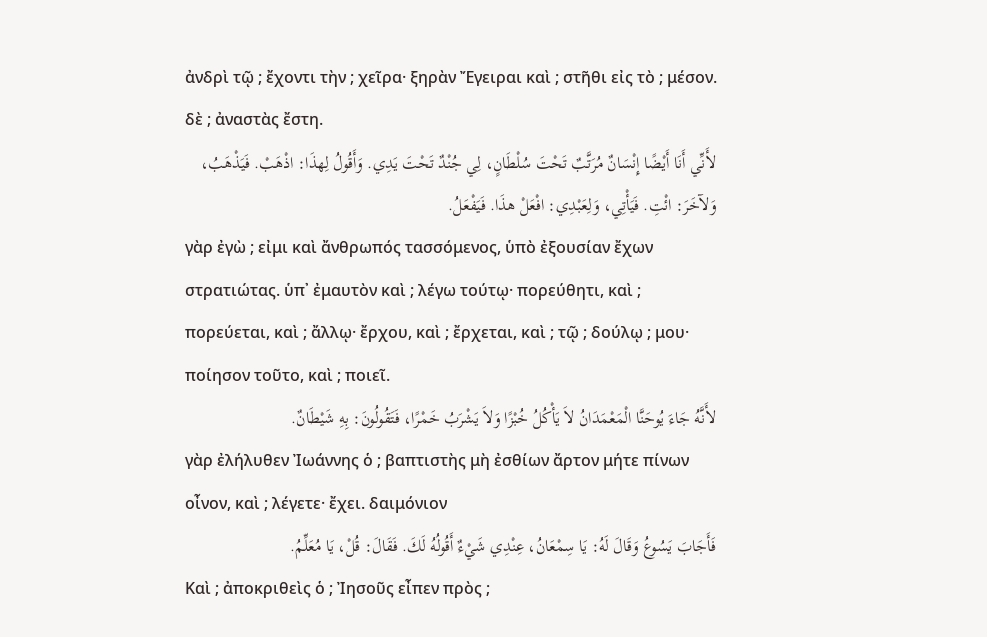ἀνδρὶ τῷ ; ἔχοντι τὴν ; χεῖρα· ξηρὰν Ἔγειραι καὶ ; στῆθι εἰς τὸ ; μέσον. δὲ ; ἀναστὰς ἔστη.
لأَنِّي أَنَا أَيْضًا إِنْسَانٌ مُرَتَّبٌ تَحْتَ سُلْطَانٍ، لِي جُنْدٌ تَحْتَ يَدِي. وَأَقُولُ لِهذَا: اذْهَبْ. فَيَذْهَبُ، وَلآخَرَ: ائْتِ. فَيَأْتِي، وَلِعَبْدِي: افْعَلْ هذَا. فَيَفْعَلُ.
γὰρ ἐγὼ ; εἰμι καὶ ἄνθρωπός τασσόμενος, ὑπὸ ἐξουσίαν ἔχων στρατιώτας. ὑπ᾽ ἐμαυτὸν καὶ ; λέγω τούτῳ· πορεύθητι, καὶ ; πορεύεται, καὶ ; ἄλλῳ· ἔρχου, καὶ ; ἔρχεται, καὶ ; τῷ ; δούλῳ ; μου· ποίησον τοῦτο, καὶ ; ποιεῖ.
لأَنَّهُ جَاءَ يُوحَنَّا الْمَعْمَدَانُ لاَ يَأْكُلُ خُبْزًا وَلاَ يَشْرَبُ خَمْرًا، فَتَقُولُونَ: بِهِ شَيْطَانٌ.
γὰρ ἐλήλυθεν Ἰωάννης ὁ ; βαπτιστὴς μὴ ἐσθίων ἄρτον μήτε πίνων οἶνον, καὶ ; λέγετε· ἔχει. δαιμόνιον
فَأَجَابَ يَسُوعُ وَقَالَ لَهُ: يَا سِمْعَانُ، عِنْدِي شَيْءٌ أَقُولُهُ لَكَ. فَقَالَ: قُلْ، يَا مُعَلِّمُ.
Καὶ ; ἀποκριθεὶς ὁ ; Ἰησοῦς εἶπεν πρὸς ;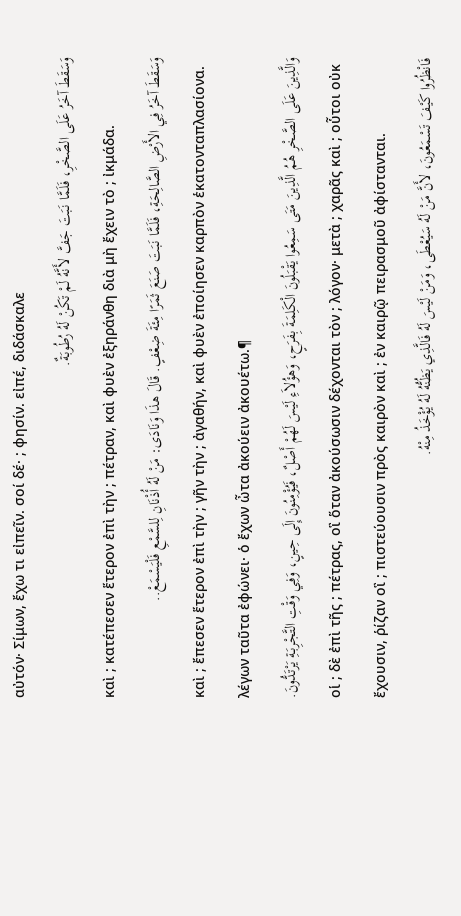αὐτόν· Σίμων, ἔχω τι εἰπεῖν. σοί δέ· ; φησίν. εἰπέ, διδάσκαλε
وَسَقَطَ آخَرُ عَلَى الصَّخْرِ، فَلَمَّا نَبَتَ جَفَّ لأَنَّهُ لَمْ تَكُنْ لَهُ رُطُوبَةٌ.
καὶ ; κατέπεσεν ἕτερον ἐπὶ τὴν ; πέτραν, καὶ φυὲν ἐξηράνθη διὰ μὴ ἔχειν τὸ ; ἰκμάδα.
وَسَقَطَ آخَرُ فِي الأَرْضِ الصَّالِحَةِ، فَلَمَّا نَبَتَ صَنَعَ ثَمَرًا مِئَةَ ضِعْفٍ. قَالَ هذَا وَنَادَى: مَنْ لَهُ أُذْنَانِ لِلسَّمْعِ فَلْيَسْمَعْ..
καὶ ; ἔπεσεν ἕτερον ἐπὶ τὴν ; γῆν τὴν ; ἀγαθήν, καὶ φυὲν ἐποίησεν καρπὸν ἑκατονταπλασίονα. λέγων ταῦτα ἐφώνει· ὁ ἔχων ὦτα ἀκούειν ἀκουέτω.¶
وَالَّذِينَ عَلَى الصَّخْرِ هُمُ الَّذِينَ مَتَى سَمِعُوا يَقْبَلُونَ الْكَلِمَةَ بِفَرَحٍ، وَهؤُلاَءِ لَيْسَ لَهُمْ أَصْلٌ، فَيُؤْمِنُونَ إِلَى حِينٍ، وَفِي وَقْتِ التَّجْرِبَةِ يَرْتَدُّونَ.
οἱ ; δὲ ἐπὶ τῆς ; πέτρας, οἳ ὅταν ἀκούσωσιν δέχονται τὸν ; λόγον· μετὰ ; χαρᾶς καὶ ; οὗτοι οὐκ ἔχουσιν, ῥίζαν οἳ ; πιστεύουσιν πρὸς καιρὸν καὶ ; ἐν καιρῷ πειρασμοῦ ἀφίστανται.
فَانْظُرُوا كَيْفَ تَسْمَعُونَ، لأَنَّ مَنْ لَهُ سَيُعْطَى، وَمَنْ لَيْسَ لَهُ فَالَّذِي يَظُنُّهُ لَهُ يُؤْخَذُ مِنْهُ.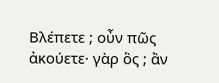Βλέπετε ; οὖν πῶς ἀκούετε· γὰρ ὃς ; ἂν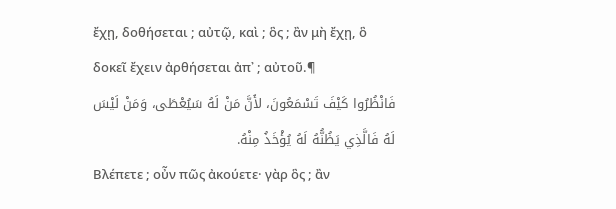ἔχῃ, δοθήσεται ; αὐτῷ, καὶ ; ὃς ; ἂν μὴ ἔχῃ, ὃ δοκεῖ ἔχειν ἀρθήσεται ἀπ᾽ ; αὐτοῦ.¶
فَانْظُرُوا كَيْفَ تَسْمَعُونَ، لأَنَّ مَنْ لَهُ سَيُعْطَى، وَمَنْ لَيْسَ لَهُ فَالَّذِي يَظُنُّهُ لَهُ يُؤْخَذُ مِنْهُ.
Βλέπετε ; οὖν πῶς ἀκούετε· γὰρ ὃς ; ἂν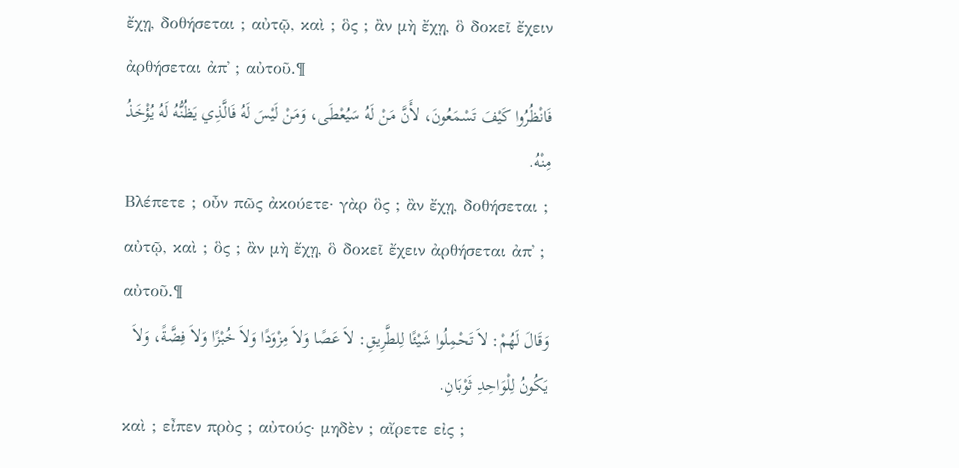ἔχῃ, δοθήσεται ; αὐτῷ, καὶ ; ὃς ; ἂν μὴ ἔχῃ, ὃ δοκεῖ ἔχειν ἀρθήσεται ἀπ᾽ ; αὐτοῦ.¶
فَانْظُرُوا كَيْفَ تَسْمَعُونَ، لأَنَّ مَنْ لَهُ سَيُعْطَى، وَمَنْ لَيْسَ لَهُ فَالَّذِي يَظُنُّهُ لَهُ يُؤْخَذُ مِنْهُ.
Βλέπετε ; οὖν πῶς ἀκούετε· γὰρ ὃς ; ἂν ἔχῃ, δοθήσεται ; αὐτῷ, καὶ ; ὃς ; ἂν μὴ ἔχῃ, ὃ δοκεῖ ἔχειν ἀρθήσεται ἀπ᾽ ; αὐτοῦ.¶
وَقَالَ لَهُمْ: لاَ تَحْمِلُوا شَيْئًا لِلطَّرِيقِ: لاَ عَصًا وَلاَ مِزْوَدًا وَلاَ خُبْزًا وَلاَ فِضَّةً، وَلاَ يَكُونُ لِلْوَاحِدِ ثَوْبَانِ.
καὶ ; εἶπεν πρὸς ; αὐτούς· μηδὲν ; αἴρετε εἰς ;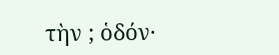τὴν ; ὁδόν·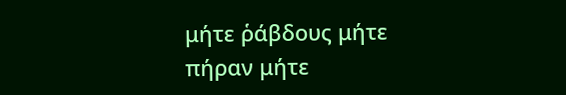μήτε ῥάβδους μήτε πήραν μήτε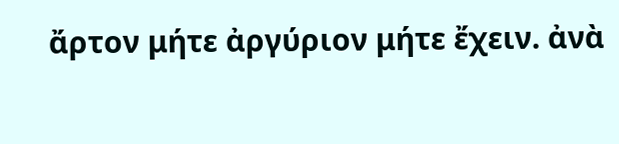ἄρτον μήτε ἀργύριον μήτε ἔχειν. ἀνὰ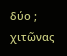δύο ; χιτῶνας